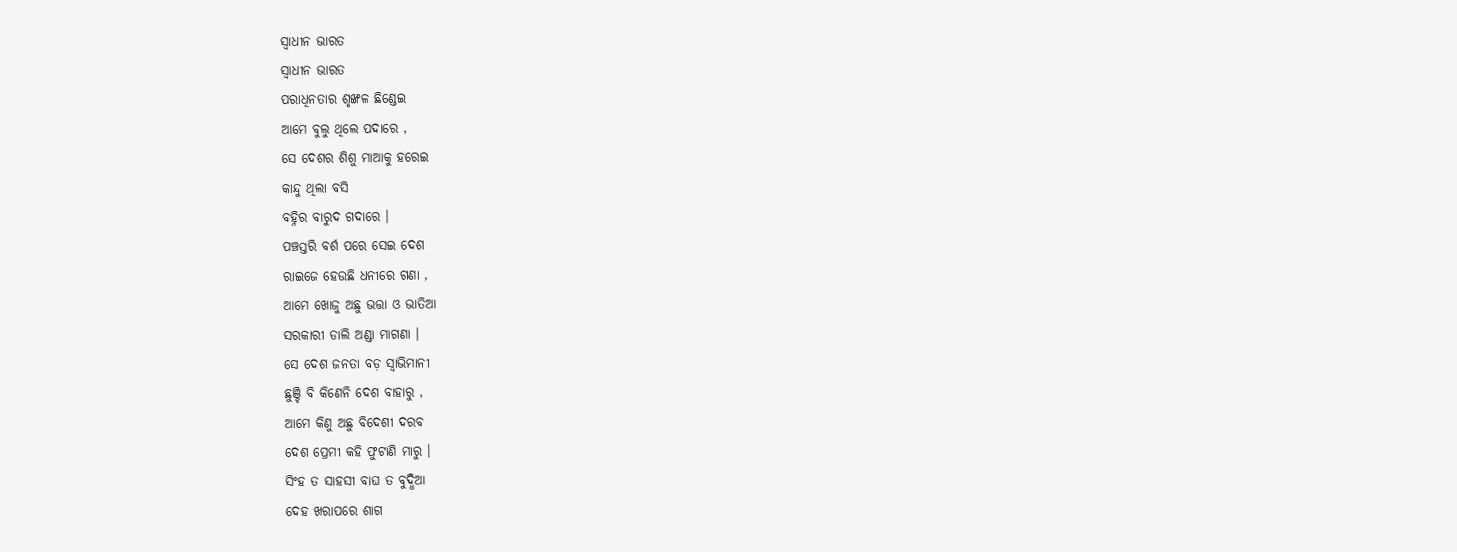ସ୍ବାଧୀନ ଭାରତ
ସ୍ବାଧୀନ ଭାରତ
ପରାଧିନତାର ଶୃଙ୍ଖଳ ଛିଣ୍ଡେଇ
ଆମେ ବୁଲୁ ଥିଲେ ପଦାରେ ,
ସେ ଦେଶର ଶିଶୁ ମାଆକୁ ହରେଇ
କାନ୍ଦୁ ଥିଲା ବସି
ବହ୍ନିର ବାରୁଦ ଗଦାରେ ।
ପଞ୍ଚସ୍ତରି ବର୍ଶ ପରେ ସେଇ ଦେଶ
ରାଇଜେ ହେଉଛି ଧନୀରେ ଗଣା ,
ଆମେ ଖୋଜୁ ଅଛୁ ଭତ୍ତା ଓ ଭାତିଆ
ସରକାରୀ ଡାଲି ଅଣ୍ଡା ମାଗଣା ।
ସେ ଦେଶ ଜନତା ବଡ଼ ସ୍ବାଭିମାନୀ
ଛୁଞ୍ଚି ବି କିଣେନି ଦେଶ ବାହାରୁ ,
ଆମେ କିଣୁ ଅଛୁ ବିଦେଶୀ ଦରବ
ଦେଶ ପ୍ରେମୀ କହି ଫୁଟାଣି ମାରୁ ।
ସିଂହ ତ ସାହସୀ ବାଘ ତ ବୁଦ୍ଧିଆ
ଦେହ ଖରାପରେ ଶାଗ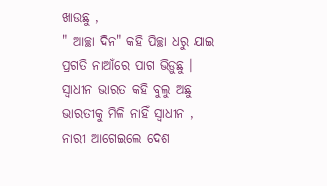ଖାଉଛୁ ,
" ଆଚ୍ଛା ଦିନ" କହି ପିଚ୍ଛା ଧରୁ ଯାଇ
ପ୍ରଗତି ନାଆଁରେ ପାଗ ଭିଡ଼ୁଛୁ ।
ସ୍ବାଧୀନ ଭାରତ କହି ବୁଲୁ ଅଛୁ
ଭାରତୀକୁ ମିଳି ନାହିଁ ସ୍ବାଧୀନ ,
ନାରୀ ଆଗେଇଲେ ଦେଶ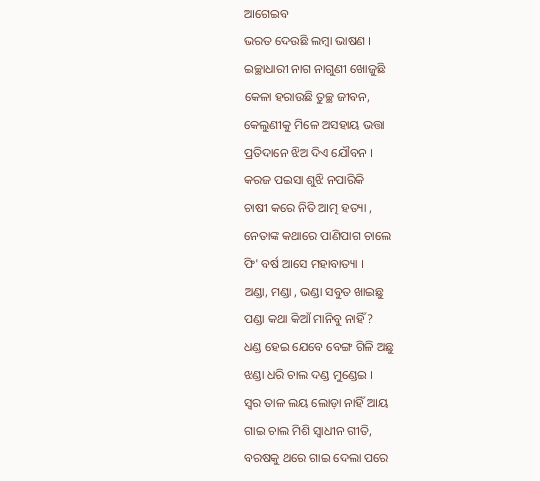ଆଗେଇବ
ଭରତ ଦେଉଛି ଲମ୍ବା ଭାଷଣ ।
ଇଚ୍ଛାଧାରୀ ନାଗ ନାଗୁଣୀ ଖୋଜୁଛି
କେଳା ହରାଉଛି ତୁଚ୍ଛ ଜୀବନ,
କେଲୁଣୀକୁ ମିଳେ ଅସହାୟ ଭତ୍ତା
ପ୍ରତିଦାନେ ଝିଅ ଦିଏ ଯୌବନ ।
କରଜ ପଇସା ଶୁଝି ନପାରିକି
ଚାଷୀ କରେ ନିତି ଆତ୍ମ ହତ୍ୟା ,
ନେତାଙ୍କ କଥାରେ ପାଣିପାଗ ଚାଲେ
ଫି' ବର୍ଷ ଆସେ ମହାବାତ୍ୟା ।
ଅଣ୍ଡା, ମଣ୍ଡା , ଭଣ୍ଡା ସବୁତ ଖାଇଛୁ
ପଣ୍ଡା କଥା କିଆଁ ମାନିବୁ ନାହିଁ ?
ଧଣ୍ଡ ହେଇ ଯେବେ ବେଙ୍ଗ ଗିଳି ଅଛୁ
ଝଣ୍ଡା ଧରି ଚାଲ ଦଣ୍ଡ ମୁଣ୍ଡେଇ ।
ସ୍ବର ତାଳ ଲୟ ଲୋଡ଼ା ନାହିଁ ଆୟ
ଗାଇ ଚାଲ ମିଶି ସ୍ବାଧୀନ ଗୀତି,
ବରଷକୁ ଥରେ ଗାଇ ଦେଲା ପରେ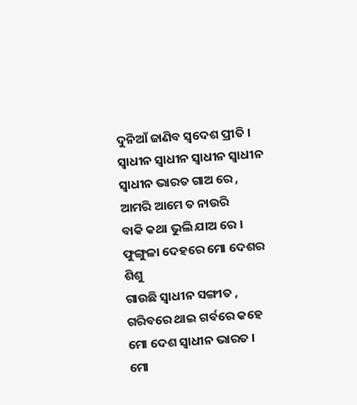ଦୁନିଆଁ ଜାଣିବ ସ୍ବଦେଶ ପ୍ରୀତି ।
ସ୍ବାଧୀନ ସ୍ବାଧୀନ ସ୍ବାଧୀନ ସ୍ବାଧୀନ
ସ୍ବାଧୀନ ଭାରତ ଗାଅ ରେ ,
ଆମରି ଆମେ ତ ନାଉରି
ବାକି କଥା ଭୁଲି ଯାଅ ରେ ।
ଫୁଙ୍ଗୁଳା ଦେହରେ ମୋ ଦେଶର ଶିଶୁ
ଗାଉଛି ସ୍ବାଧୀନ ସଙ୍ଗୀତ ,
ଗରିବରେ ଥାଇ ଗର୍ବରେ କହେ
ମୋ ଦେଶ ସ୍ବାଧୀନ ଭାରତ ।
ମୋ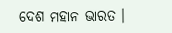ଦେଶ ମହାନ ଭାରତ ।